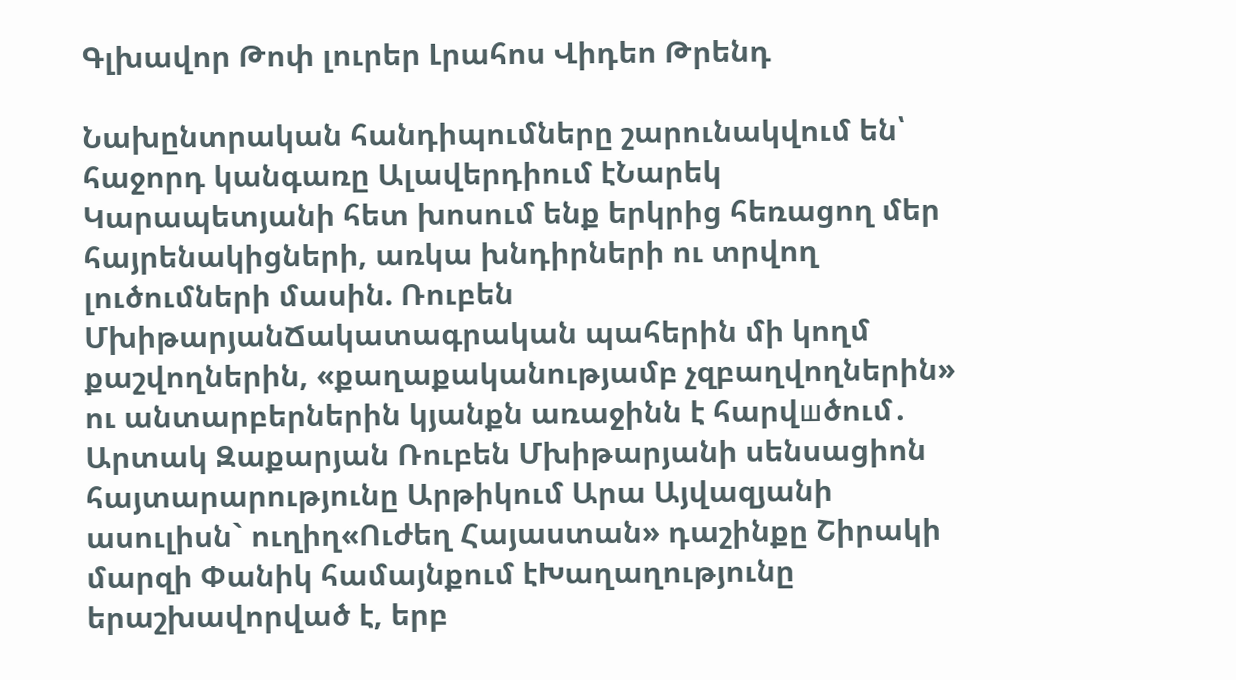Գլխավոր Թոփ լուրեր Լրահոս Վիդեո Թրենդ

Նախընտրական հանդիպումները շարունակվում են՝ հաջորդ կանգառը Ալավերդիում էՆարեկ Կարապետյանի հետ խոսում ենք երկրից հեռացող մեր հայրենակիցների, առկա խնդիրների ու տրվող լուծումների մասին. Ռուբեն ՄխիթարյանՃակատագրական պահերին մի կողմ քաշվողներին, «քաղաքականությամբ չզբաղվողներին» ու անտարբերներին կյանքն առաջինն է հարվшծում․ Արտակ Զաքարյան Ռուբեն Մխիթարյանի սենսացիոն հայտարարությունը Արթիկում Արա Այվազյանի ասուլիսն` ուղիղ«Ուժեղ Հայաստան» դաշինքը Շիրակի մարզի Փանիկ համայնքում էԽաղաղությունը երաշխավորված է, երբ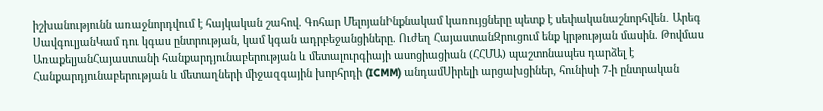իշխանությունն առաջնորդվում է հայկական շահով. Գոհար ՄելոյանԻնքնակամ կառույցները պետք է սեփականաշնորհվեն․ Արեգ ՍավգուլյանԿամ դու կգաս ընտրության, կամ կգան ադրբեջանցիները. Ուժեղ ՀայաստանԶրուցում ենք կրթության մասին. Թովմաս ԱռաքելյանՀայաստանի հանքարդյունաբերության և մետալուրգիայի ասոցիացիան (ՀՀՄԱ) պաշտոնապես դարձել է Հանքարդյունաբերության և մետաղների միջազգային խորհրդի (ICMM) անդամՍիրելի արցախցիներ, հունիսի 7-ի ընտրական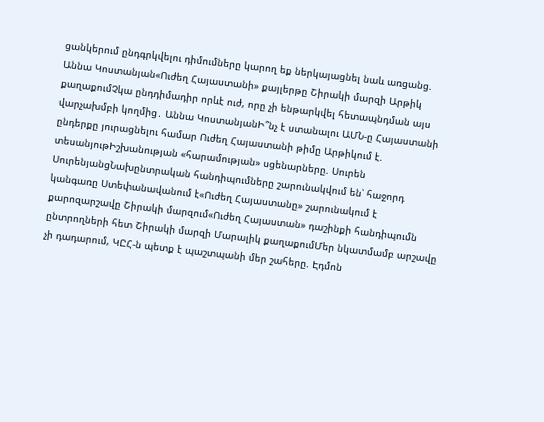ցանկերում ընդգրկվելու դիմումները կարող եք ներկայացնել նաև առցանց. Աննա Կոստանյան«Ուժեղ Հայաստանի» քայլերթը Շիրակի մարզի Արթիկ քաղաքումՉկա ընդդիմադիր որևէ ուժ, որը չի ենթարկվել հետապնդման այս վարչախմբի կողմից․ Աննա ԿոստանյանԻ՞նչ է ստանալու ԱՄՆ-ը Հայաստանի ընդերքը յուրացնելու համար Ուժեղ Հայաստանի թիմը Արթիկում է. տեսանյութԻշխանության «հարամության» սցենարները. Սուրեն ՍուրենյանցՆախընտրական հանդիպումները շարունակվում են՝ հաջորդ կանգառը Ստեփանավանում է«Ուժեղ Հայաստանը» շարունակում է քարոզարշավը Շիրակի մարզում«Ուժեղ Հայաստան» դաշինքի հանդիպումն ընտրողների հետ Շիրակի մարզի Մարալիկ քաղաքումՄեր նկատմամբ արշավը չի դադարում, ԿԸՀ-ն պետք է պաշտպանի մեր շահերը. Էդմոն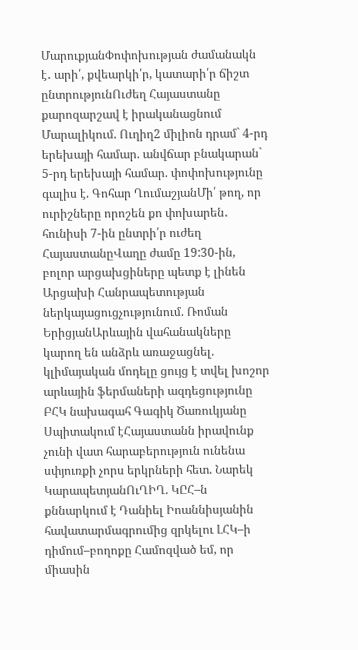ՄարուքյանՓոփոխության ժամանակն է․ արի՛, քվեարկի՛ր, կատարի՛ր ճիշտ ընտրությունՈւժեղ Հայաստանը քարոզարշավ է իրականացնում Մարալիկում. Ուղիղ2 միլիոն դրամ` 4-րդ երեխայի համար. անվճար բնակարան` 5-րդ երեխայի համար. փոփոխությունը գալիս է. Գոհար ՂումաշյանՄի՛ թող, որ ուրիշները որոշեն քո փոխարեն․ հունիսի 7-ին ընտրի՛ր ուժեղ ՀայաստանըՎաղը ժամը 19:30-ին, բոլոր արցախցիները պետք է լինեն Արցախի Հանրապետության ներկայացուցչությունում. Ռոման ԵրիցյանԱրևային վահանակները կարող են անձրև առաջացնել. կլիմայական մոդելը ցույց է տվել խոշոր արևային ֆերմաների ազդեցությունը ԲՀԿ նախագահ Գագիկ Ծառուկյանը Սպիտակում էՀայաստանն իրավունք չունի վատ հարաբերություն ունենա սփյուռքի չորս երկրների հետ. Նարեկ ԿարապետյանՈւՂԻՂ. ԿԸՀ–ն քննարկում է Դանիել Իոաննիսյանին հավատարմագրումից զրկելու ԼՀԿ–ի դիմում–բողոքը Համոզված եմ, որ միասին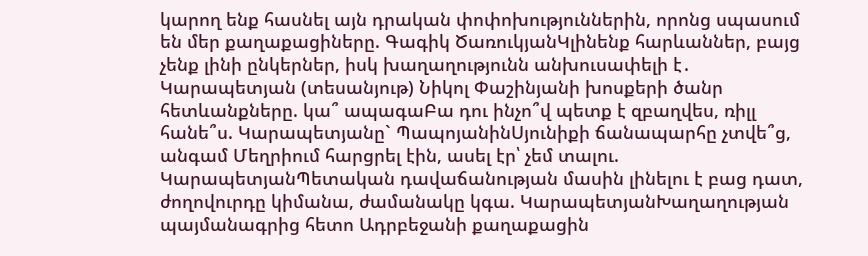կարող ենք հասնել այն դրական փոփոխություններին, որոնց սպասում են մեր քաղաքացիները. Գագիկ ԾառուկյանԿլինենք հարևաններ, բայց չենք լինի ընկերներ, իսկ խաղաղությունն անխուսափելի է․ Կարապետյան (տեսանյութ) Նիկոլ Փաշինյանի խոսքերի ծանր հետևանքները. կա՞ ապագաԲա դու ինչո՞վ պետք է զբաղվես, ռիլլ հանե՞ս. Կարապետյանը` ՊապոյանինՍյունիքի ճանապարհը չտվե՞ց, անգամ Մեղրիում հարցրել էին, ասել էր՝ չեմ տալու. ԿարապետյանՊետական դավաճանության մասին լինելու է բաց դատ, ժողովուրդը կիմանա, ժամանակը կգա. ԿարապետյանԽաղաղության պայմանագրից հետո Ադրբեջանի քաղաքացին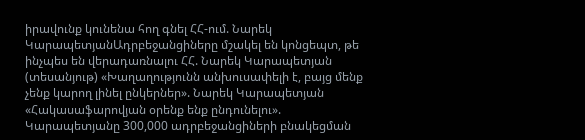իրավունք կունենա հող գնել ՀՀ-ում. Նարեկ ԿարապետյանԱդրբեջանցիները մշակել են կոնցեպտ, թե ինչպես են վերադառնալու ՀՀ. Նարեկ Կարապետյան (տեսանյութ) «Խաղաղությունն անխուսափելի է, բայց մենք չենք կարող լինել ընկերներ». Նարեկ Կարապետյան «Հակասաֆարովյան օրենք ենք ընդունելու». Կարապետյանը 300,000 ադրբեջանցիների բնակեցման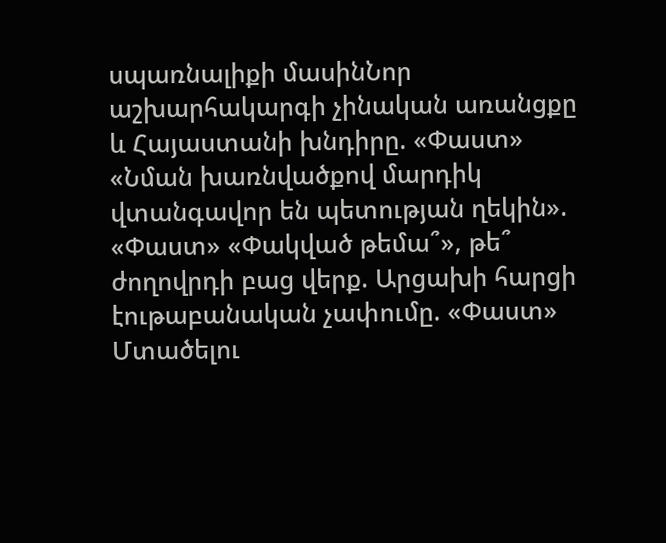սպառնալիքի մասինՆոր աշխարհակարգի չինական առանցքը և Հայաստանի խնդիրը. «Փաստ» «Նման խառնվածքով մարդիկ վտանգավոր են պետության ղեկին». «Փաստ» «Փակված թեմա՞», թե՞ ժողովրդի բաց վերք. Արցախի հարցի էութաբանական չափումը. «Փաստ» Մտածելու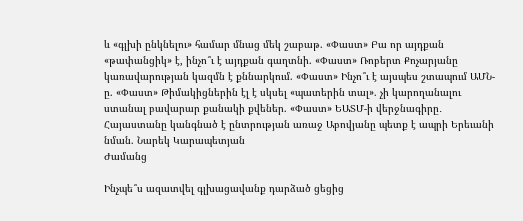և «գլխի ընկնելու» համար մնաց մեկ շաբաթ. «Փաստ» Բա որ այդքան «թափանցիկ» է, ինչո՞ւ է այդքան գաղտնի. «Փաստ» Ռոբերտ Քոչարյանը կառավարության կազմն է քննարկում. «Փաստ» Ինչո՞ւ է այսպես շտապում ԱՄՆ-ը. «Փաստ» Թիմակիցներին էլ է սկսել «պատերին տալ». չի կարողանալու ստանալ բավարար քանակի քվեներ. «Փաստ» ԵԱՏՄ-ի վերջնագիրը․ Հայաստանը կանգնած է ընտրության առաջ Աբովյանը պետք է ապրի Երեւանի նման. Նարեկ Կարապետյան
Ժամանց

Ինչպե՞ս ազատվել գլխացավանք դարձած ցեցից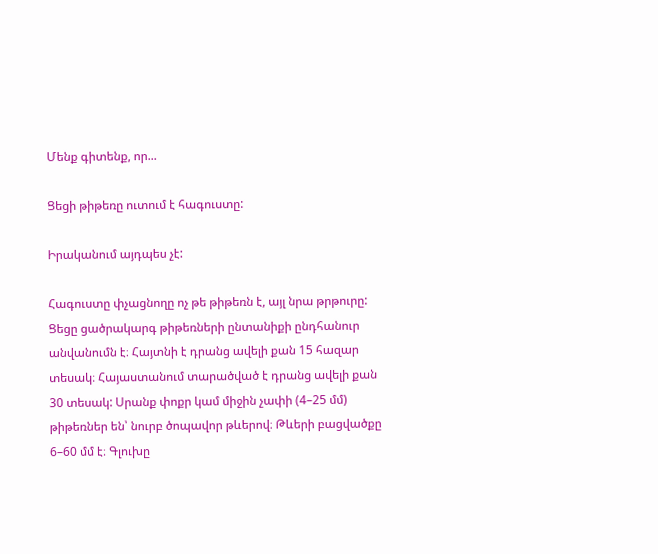Մենք գիտենք, որ...

Ցեցի թիթեռը ուտում է հագուստը:

Իրականում այդպես չէ:

Հագուստը փչացնողը ոչ թե թիթեռն է, այլ նրա թրթուրը: Ցեցը ցածրակարգ թիթեռների ընտանիքի ընդհանուր անվանումն է։ Հայտնի է դրանց ավելի քան 15 հազար տեսակ։ Հայաստանում տարածված է դրանց ավելի քան 30 տեսակ: Սրանք փոքր կամ միջին չափի (4–25 մմ) թիթեռներ են՝ նուրբ ծոպավոր թևերով։ Թևերի բացվածքը 6–60 մմ է։ Գլուխը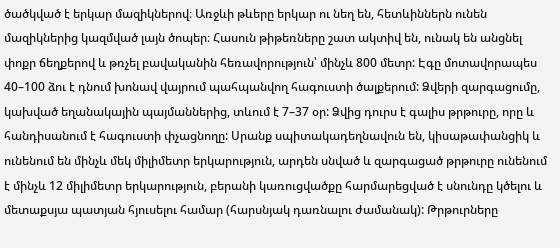ծածկված է երկար մազիկներով։ Առջևի թևերը երկար ու նեղ են, հետևիններն ունեն մազիկներից կազմված լայն ծոպեր։ Հասուն թիթեռները շատ ակտիվ են, ունակ են անցնել փոքր ճեղքերով և թռչել բավականին հեռավորություն՝ մինչև 800 մետր: Էգը մոտավորապես 40–100 ձու է դնում խոնավ վայրում պահպանվող հագուստի ծալքերում: Ձվերի զարգացումը, կախված եղանակային պայմաններից, տևում է 7–37 օր: Ձվից դուրս է գալիս թրթուրը, որը և հանդիսանում է հագուստի փչացնողը: Սրանք սպիտակադեղնավուն են, կիսաթափանցիկ և ունենում են մինչև մեկ միլիմետր երկարություն, արդեն սնված և զարգացած թրթուրը ունենում է մինչև 12 միլիմետր երկարություն, բերանի կառուցվածքը հարմարեցված է սնունդը կծելու և մետաքսյա պատյան հյուսելու համար (հարսնյակ դառնալու ժամանակ): Թրթուրները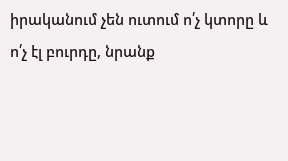իրականում չեն ուտում ո՛չ կտորը և ո՛չ էլ բուրդը, նրանք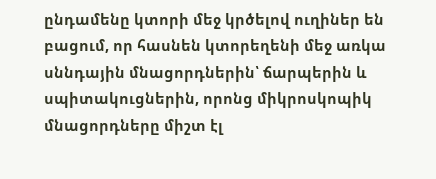ընդամենը կտորի մեջ կրծելով ուղիներ են բացում, որ հասնեն կտորեղենի մեջ առկա սննդային մնացորդներին՝ ճարպերին և սպիտակուցներին, որոնց միկրոսկոպիկ մնացորդները միշտ էլ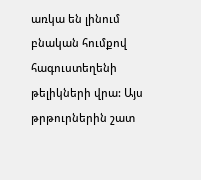առկա են լինում բնական հումքով հագուստեղենի թելիկների վրա: Այս թրթուրներին շատ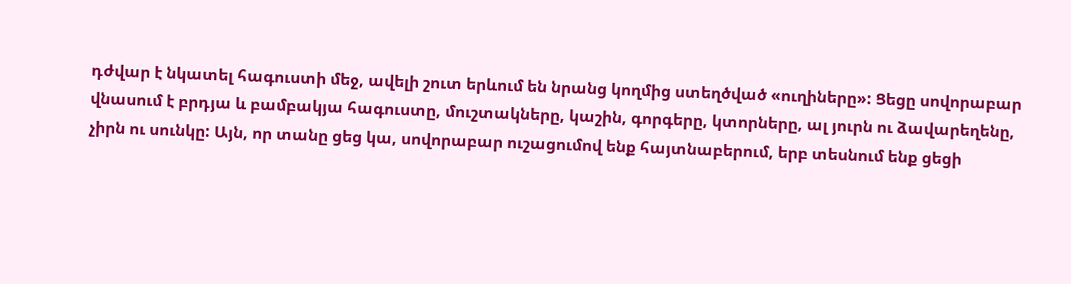դժվար է նկատել հագուստի մեջ, ավելի շուտ երևում են նրանց կողմից ստեղծված «ուղիները»: Ցեցը սովորաբար վնասում է բրդյա և բամբակյա հագուստը, մուշտակները, կաշին, գորգերը, կտորները, ալ յուրն ու ձավարեղենը, չիրն ու սունկը: Այն, որ տանը ցեց կա, սովորաբար ուշացումով ենք հայտնաբերում, երբ տեսնում ենք ցեցի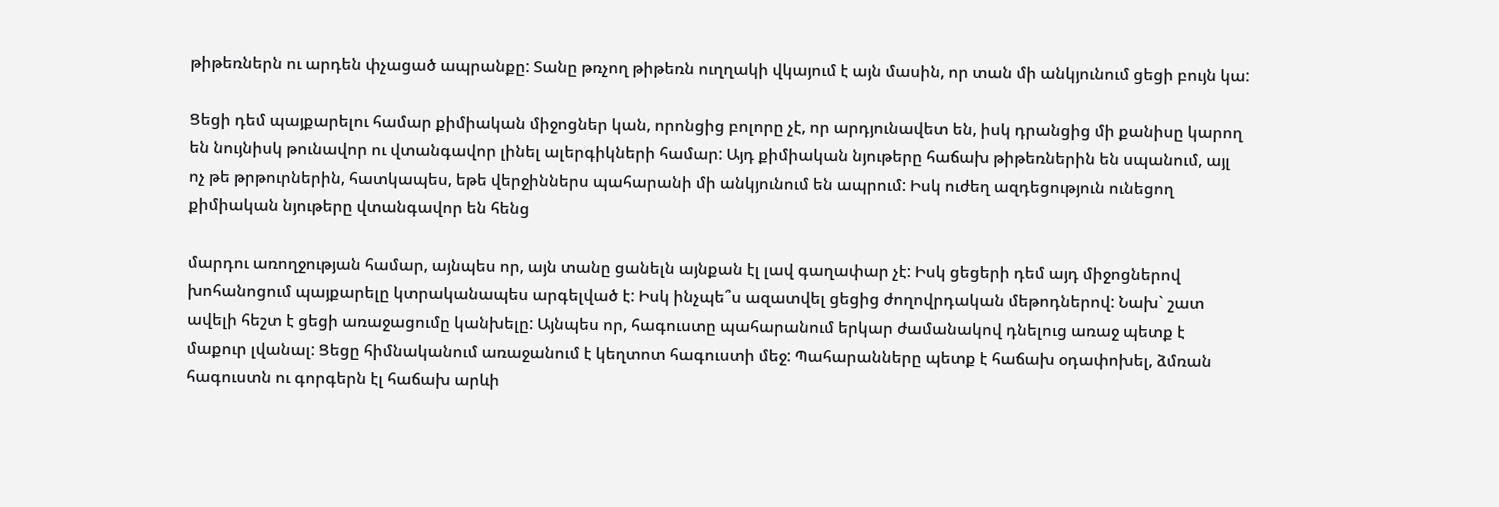թիթեռներն ու արդեն փչացած ապրանքը: Տանը թռչող թիթեռն ուղղակի վկայում է այն մասին, որ տան մի անկյունում ցեցի բույն կա:

Ցեցի դեմ պայքարելու համար քիմիական միջոցներ կան, որոնցից բոլորը չէ, որ արդյունավետ են, իսկ դրանցից մի քանիսը կարող են նույնիսկ թունավոր ու վտանգավոր լինել ալերգիկների համար: Այդ քիմիական նյութերը հաճախ թիթեռներին են սպանում, այլ ոչ թե թրթուրներին, հատկապես, եթե վերջիններս պահարանի մի անկյունում են ապրում: Իսկ ուժեղ ազդեցություն ունեցող քիմիական նյութերը վտանգավոր են հենց

մարդու առողջության համար, այնպես որ, այն տանը ցանելն այնքան էլ լավ գաղափար չէ: Իսկ ցեցերի դեմ այդ միջոցներով խոհանոցում պայքարելը կտրականապես արգելված է: Իսկ ինչպե՞ս ազատվել ցեցից ժողովրդական մեթոդներով: Նախ` շատ ավելի հեշտ է ցեցի առաջացումը կանխելը: Այնպես որ, հագուստը պահարանում երկար ժամանակով դնելուց առաջ պետք է մաքուր լվանալ: Ցեցը հիմնականում առաջանում է կեղտոտ հագուստի մեջ: Պահարանները պետք է հաճախ օդափոխել, ձմռան հագուստն ու գորգերն էլ հաճախ արևի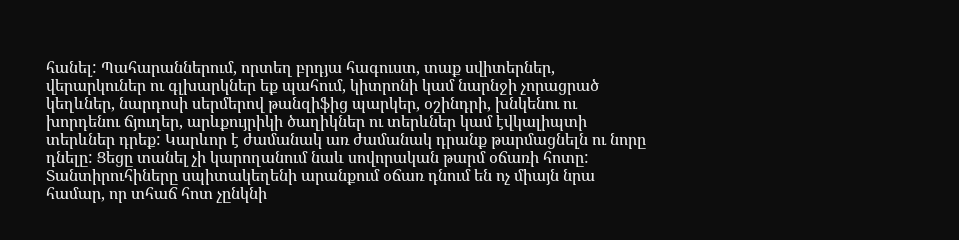հանել: Պահարաններում, որտեղ բրդյա հագուստ, տաք սվիտերներ, վերարկուներ ու գլխարկներ եք պահում, կիտրոնի կամ նարնջի չորացրած կեղևներ, նարդոսի սերմերով թանզիֆից պարկեր, օշինդրի, խնկենու ու խորդենու ճյուղեր, արևքույրիկի ծաղիկներ ու տերևներ կամ էվկալիպտի տերևներ դրեք: Կարևոր է ժամանակ առ ժամանակ դրանք թարմացնելն ու նորը դնելը: Ցեցը տանել չի կարողանում նաև սովորական թարմ օճառի հոտը: Տանտիրուհիները սպիտակեղենի արանքում օճառ դնում են ոչ միայն նրա համար, որ տհաճ հոտ չընկնի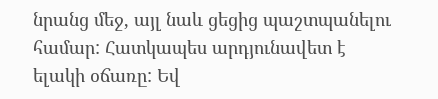նրանց մեջ, այլ նաև ցեցից պաշտպանելու համար: Հատկապես արդյունավետ է ելակի օճառը: Եվ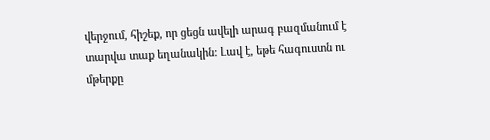վերջում, հիշեք, որ ցեցն ավելի արագ բազմանում է տարվա տաք եղանակին: Լավ է, եթե հագուստն ու մթերքը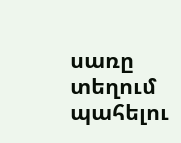սառը տեղում պահելու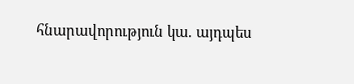հնարավորություն կա. այդպես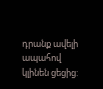դրանք ավելի ապահով կլինեն ցեցից: